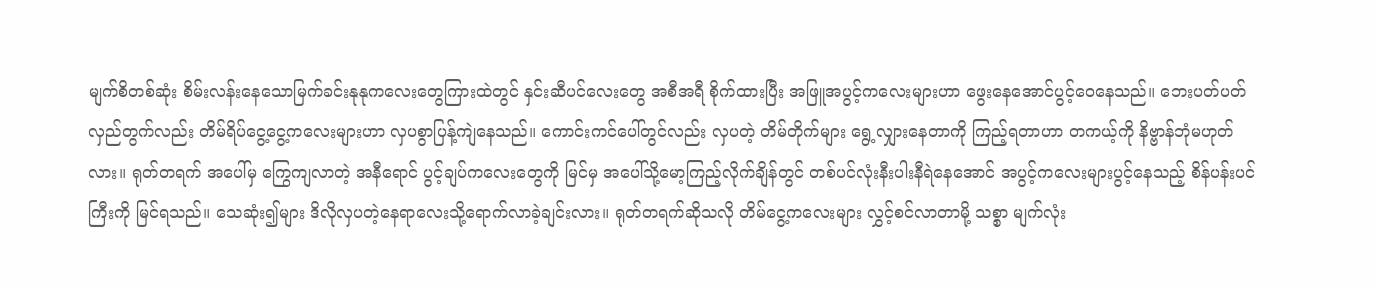မျက်စိတစ်ဆုံး စိမ်းလန်းနေသောမြက်ခင်းနုနုကလေးတွေကြားထဲတွင် နှင်းဆီပင်လေးတွေ အစီအရီ စိုက်ထားပြီး အဖြူအပွင့်ကလေးများဟာ ဖွေးနေအောင်ပွင့်ဝေနေသည်။ ဘေးပတ်ပတ်လှည်တွက်လည်း တိမ်ရိပ်ငွေ့ငွေ့ကလေးများဟာ လှပစွာပြန့်ကျဲနေသည်။ ကောင်းကင်ပေါ်တွင်လည်း လှပတဲ့ တိမ်တိုက်များ ရွေ့လျှားနေတာကို ကြည့်ရတာဟာ တကယ့်ကို နိဗ္ဗာန်ဘုံမဟုတ်လား။ ရုတ်တရက် အပေါ်မှ ကြွေကျလာတဲ့ အနီရောင် ပွင့်ချပ်ကလေးတွေကို မြင်မှ အပေါ်သို့မော့ကြည့်လိုက်ချိန်တွင် တစ်ပင်လုံးနီးပါးနီရဲနေအောင် အပွင့်ကလေးများပွင့်နေသည့် စိန်ပန်းပင်ကြီးကို မြင်ရသည်။ သေဆုံး၍များ ဒိလိုလှပတဲ့နေရာလေးသို့ရောက်လာခဲ့ချင်းလား။ ရုတ်တရက်ဆိုသလို တိမ်ငွေ့ကလေးများ လွှင့်စင်လာတာမို့ သစ္စာ မျက်လုံး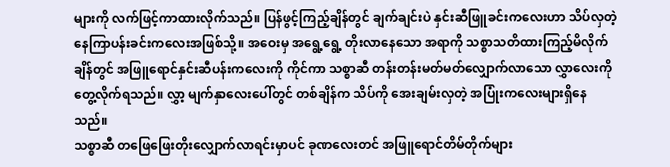များကို လက်ဖြင့်ကာထားလိုက်သည်။ ပြန်ဖွင့်ကြည့်ချိန်တွင် ချက်ချင်းပဲ နှင်းဆီဖြူခင်းကလေးဟာ သိပ်လှတဲ့ နေကြာပန်းခင်းကလေးအဖြစ်သို့။ အဝေးမှ အရွေ့ရွေ့ တိုးလာနေသော အရာကို သစ္စာသတိထားကြည့်မိလိုက်ချိန်တွင် အဖြူရောင်နှင်းဆီပန်းကလေးကို ကိုင်ကာ သစ္စာဆီ တန်းတန်းမတ်မတ်လျှောက်လာသော လွှာလေးကို တွေ့လိုက်ရသည်။ လွှာ့ မျက်နှာလေးပေါ်တွင် တစ်ချိန်က သိပ်ကို အေးချမ်းလှတဲ့ အပြုံးကလေးများရှိနေသည်။
သစ္စာဆီ တဖြေဖြေးတိုးလျှောက်လာရင်းမှာပင် ခုဏလေးတင် အဖြူရောင်တိမ်တိုက်များ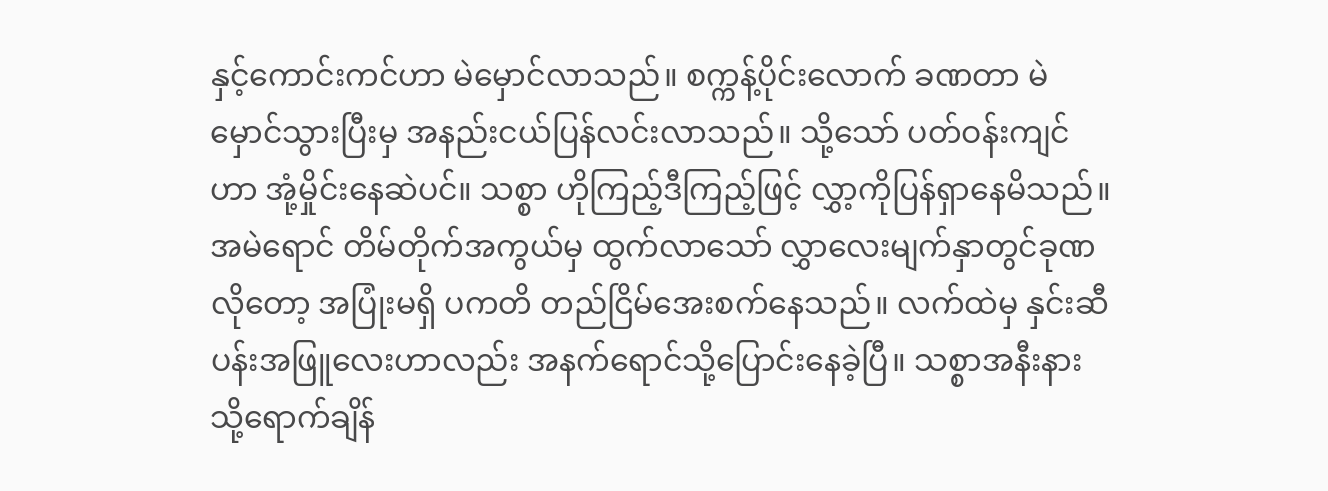နှင့်ကောင်းကင်ဟာ မဲမှောင်လာသည်။ စက္ကန့်ပိုင်းလောက် ခဏတာ မဲမှောင်သွားပြီးမှ အနည်းငယ်ပြန်လင်းလာသည်။ သို့သော် ပတ်ဝန်းကျင်ဟာ အုံ့မှိုင်းနေဆဲပင်။ သစ္စာ ဟိုကြည့်ဒီကြည့်ဖြင့် လွှာ့ကိုပြန်ရှာနေမိသည်။ အမဲရောင် တိမ်တိုက်အကွယ်မှ ထွက်လာသော် လွှာလေးမျက်နှာတွင်ခုဏလိုတော့ အပြုံးမရှိ ပကတိ တည်ငြိမ်အေးစက်နေသည်။ လက်ထဲမှ နှင်းဆီပန်းအဖြူလေးဟာလည်း အနက်ရောင်သို့ပြောင်းနေခဲ့ပြီ။ သစ္စာအနီးနားသို့ရောက်ချိန်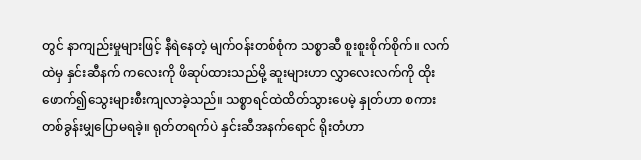တွင် နာကျည်းမှုများဖြင့် နီရဲနေတဲ့ မျက်ဝန်းတစ်စုံက သစ္စာဆီ စူးစူးစိုက်စိုက်။ လက်ထဲမှ နှင်းဆီနက် ကလေးကို ဖိဆုပ်ထားသည်မို့ ဆူးများဟာ လွှာလေးလက်ကို ထိုးဖောက်၍သွေးများစီးကျလာခဲ့သည်။ သစ္စာရင်ထဲထိတ်သွားပေမဲ့ နှုတ်ဟာ စကားတစ်ခွန်းမျှပြောမရခဲ့။ ရုတ်တရက်ပဲ နှင်းဆီအနက်ရောင် ရိုးတံဟာ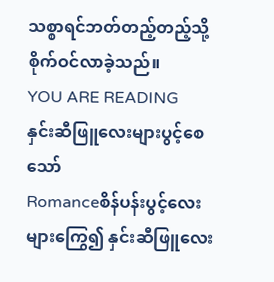သစ္စာရင်ဘတ်တည့်တည့်သို့စိုက်ဝင်လာခဲ့သည်။
YOU ARE READING
နှင်းဆီဖြူလေးများပွင့်စေသော်
Romanceစိန်ပန်းပွင့်လေးများကြွေ၍ နှင်းဆီဖြူလေး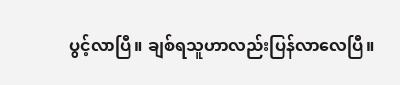ပွင့်လာပြီ။ ချစ်ရသူဟာလည်းပြန်လာလေပြီ။